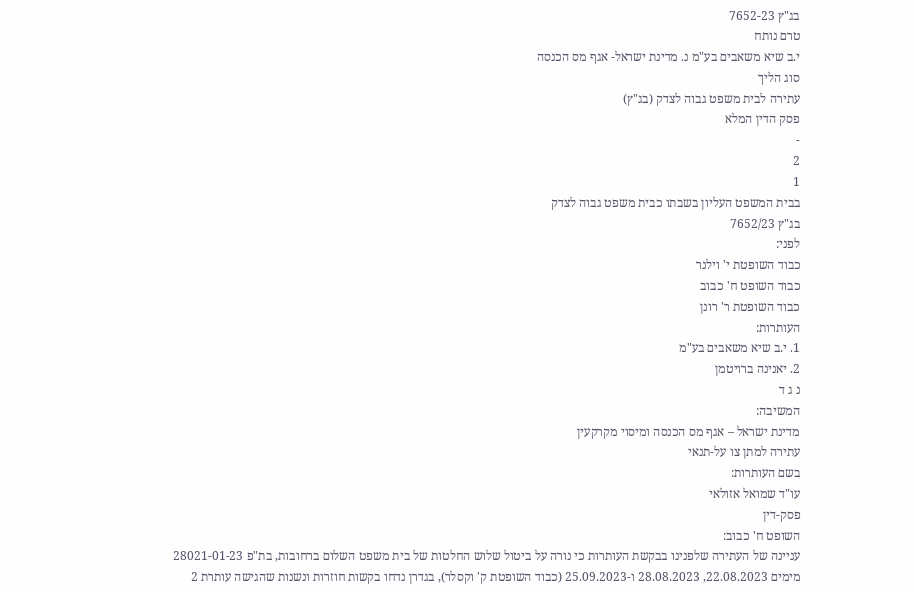בג"ץ 7652-23
טרם נותח
י.ב שיא משאבים בע"מ נ. מדינת ישראל- אגף מס הכנסה
סוג הליך
עתירה לבית משפט גבוה לצדק (בג"ץ)
פסק הדין המלא
-
2
1
בבית המשפט העליון בשבתו כבית משפט גבוה לצדק
בג"ץ 7652/23
לפני:
כבוד השופטת י' וילנר
כבוד השופט ח' כבוב
כבוד השופטת ר' רונן
העותרות:
1. י.ב שיא משאבים בע"מ
2. יאנינה ברויטמן
נ ג ד
המשיבה:
מדינת ישראל – אגף מס הכנסה ומיסוי מקרקעין
עתירה למתן צו על-תנאי
בשם העותרות:
עו"ד שמואל אזולאי
פסק-דין
השופט ח' כבוב:
עניינה של העתירה שלפנינו בבקשת העותרות כי נורה על ביטול שלוש החלטות של בית משפט השלום ברחובות, בת"פ 28021-01-23 מימים 22.08.2023, 28.08.2023 ו-25.09.2023 (כבוד השופטת ק' וקסלר), בגדרן נדחו בקשות חוזרות ונשנות שהגישה עותרת 2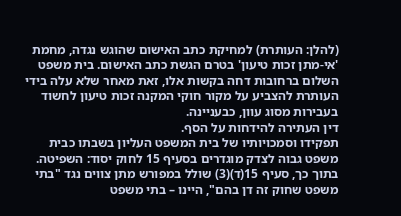(להלן: העותרת) למחיקת כתב האישום שהוגש נגדה, מחמת 'אי-מתן זכות טיעון' בטרם הגשת כתב האישום. בית משפט השלום ברחובות דחה בקשות אלו, זאת מאחר שלא עלה בידי העותרת להצביע על מקור חוקי המקנה זכות טיעון לחשוד בעבירות מסוג עוון, כבעניינה.
דין העתירה להידחות על הסף.
תפקידו וסמכויותיו של בית המשפט העליון בשבתו כבית משפט גבוה לצדק מוגדרים בסעיף 15 לחוק יסוד: השפיטה. בתוך כך, סעיף 15(ד)(3) שולל במפורש מתן צווים נגד "בתי משפט שחוק זה דן בהם", היינו – בתי משפט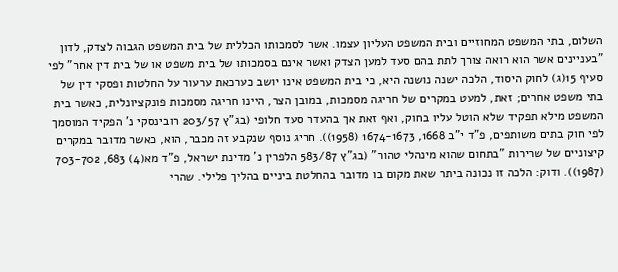השלום, בתי המשפט המחוזיים ובית המשפט העליון עצמו. אשר לסמכותו הכללית של בית המשפט הגבוה לצדק, לדון "בעניינים אשר הוא רואה צורך לתת בהם סעד למען הצדק ואשר אינם בסמכותו של בית משפט או של בית דין אחר" לפי סעיף 15(ג) לחוק היסוד, הלכה ישנה נושנה היא, כי בית המשפט אינו יושב כערכאת ערעור על החלטות ופסקי דין של בתי משפט אחרים; זאת, למעט במקרים של חריגה מסמכות, במובן הצר, היינו חריגה מסמכות פונקציונלית, כאשר בית המשפט מילא תפקיד שלא הוטל עליו בחוק, ואף זאת אך בהעדר סעד חלופי (בג"ץ 203/57 רובינסקי נ' הפקיד המוסמך לפי חוק בתים משותפים, פ"ד י"ב 1668, 1674-1673 (1958)). חריג נוסף שנקבע זה מכבר, הוא, כאשר מדובר במקרים קיצוניים של שרירות "בתחום שהוא מינהלי טהור" (בג"ץ 583/87 הלפרין נ' מדינת ישראל, פ"ד מא(4) 683, 703-702 (1987)). ודוק: הלכה זו נכונה ביתר שאת מקום בו מדובר בהחלטת ביניים בהליך פלילי. שהרי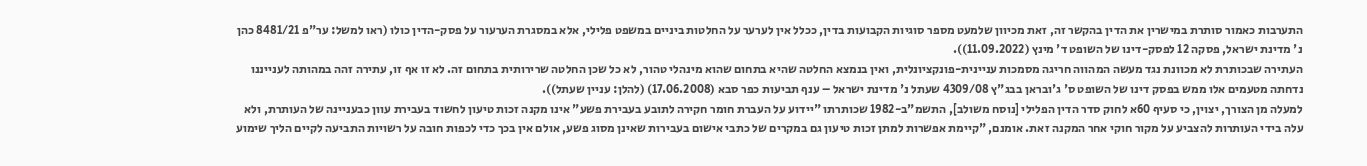התערבות כאמור סותרת במישרין את הדין בהקשר זה, זאת מכיוון שלמעט מספר סוגיות הקבועות בדין, ככלל אין לערער על החלטות ביניים במשפט פלילי, אלא במסגרת הערעור על פסק-הדין כולו (ראו למשל: ער"פ 8481/21 כהן נ' מדינת ישראל, פסקה 12 לפסק-דינו של השופט ד' מינץ (11.09.2022)).
העתירה שבכותרת לא מכוונת נגד מעשה המהווה חריגה מסמכות עניינית-פונקציונלית, ואין בנמצא החלטה שהיא בתחום שהוא מינהלי טהור, לא כל שכן החלטה שרירותית בתחום זה. לא זו אף זו, עתירה זהה במהותה לענייננו נדחתה מטעמים אלו ממש בפסק דינו של השופט ס' ג'ובראן בבג"ץ 4309/08 שעתל נ' מדינת ישראל – ענף תביעות כפר סבא (17.06.2008) (להלן: עניין שעתל)).
למעלה מן הצורך, יצוין, כי סעיף 60א לחוק סדר הדין הפלילי [נוסח משולב], התשמ"ב-1982 שכותרתו "יידוע על העברת חומר חקירה לתובע בעבירת פשע" אינו מקנה זכות טיעון לחשוד בעבירת עוון כבעניינה של העותרת, ולא עלה בידי העותרות להצביע על מקור חוקי אחר המקנה זאת. אומנם, "קיימת אפשרות למתן זכות טיעון גם במקרים של כתבי אישום בעבירות שאינן מסוג פשע, אולם אין בכך כדי לכפות חובה על רשויות התביעה לקיים הליך שימוע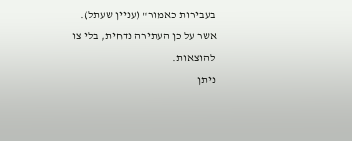בעבירות כאמור" (עניין שעתל).
אשר על כן העתירה נדחית, בלי צו להוצאות.
ניתן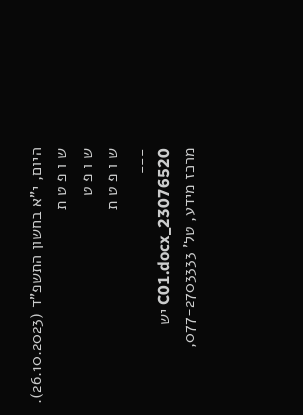היום, י"א בחשון התשפ"ד (26.10.2023).
ש ו פ ט ת
ש ו פ ט
ש ו פ ט ת
___
23076520_C01.docx יש
מרכז מידע, טל' 077-2703333,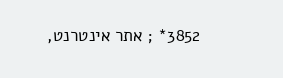3852* ; אתר אינטרנט,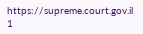https://supreme.court.gov.il
1